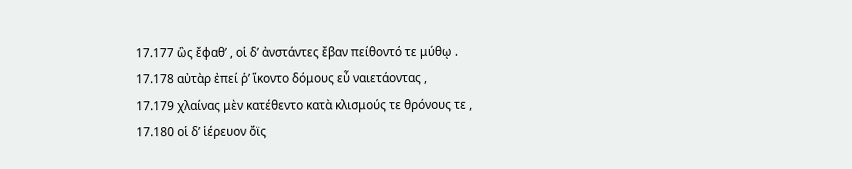17.177 ὣς ἔφαθ’ , οἱ δ’ ἀνστάντες ἔβαν πείθοντό τε μύθῳ .
17.178 αὐτὰρ ἐπεί ῥ’ ἵκοντο δόμους εὖ ναιετάοντας ,
17.179 χλαίνας μὲν κατέθεντο κατὰ κλισμούς τε θρόνους τε ,
17.180 οἱ δ’ ἱέρευον ὄϊς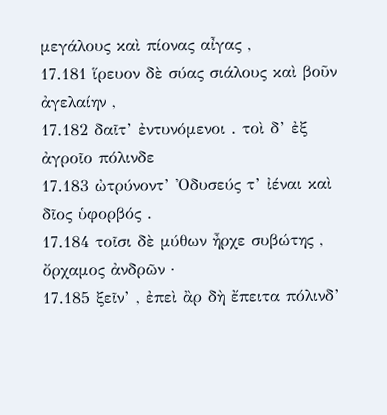μεγάλους καὶ πίονας αἶγας ,
17.181 ἵρευον δὲ σύας σιάλους καὶ βοῦν ἀγελαίην ,
17.182 δαῖτ’ ἐντυνόμενοι . τοὶ δ’ ἐξ ἀγροῖο πόλινδε
17.183 ὠτρύνοντ’ Ὀδυσεύς τ’ ἰέναι καὶ δῖος ὑφορβός .
17.184 τοῖσι δὲ μύθων ἦρχε συβώτης , ὄρχαμος ἀνδρῶν ·
17.185 ξεῖν’ , ἐπεὶ ἂρ δὴ ἔπειτα πόλινδ’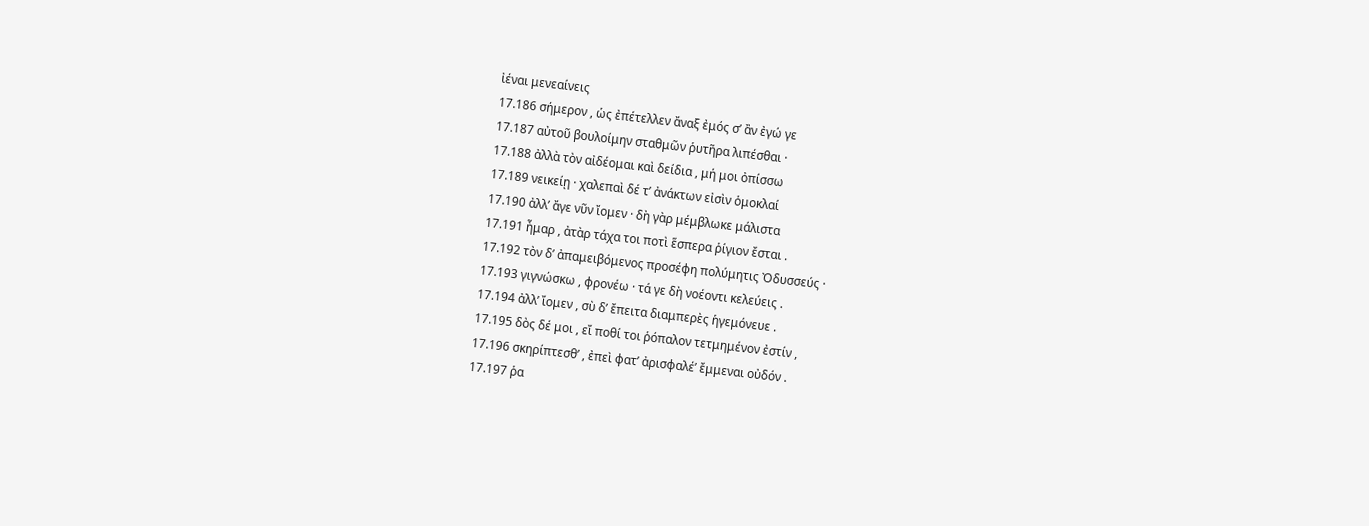ἰέναι μενεαίνεις
17.186 σήμερον , ὡς ἐπέτελλεν ἄναξ ἐμός σ’ ἂν ἐγώ γε
17.187 αὐτοῦ βουλοίμην σταθμῶν ῥυτῆρα λιπέσθαι ·
17.188 ἀλλὰ τὸν αἰδέομαι καὶ δείδια , μή μοι ὀπίσσω
17.189 νεικείῃ · χαλεπαὶ δέ τ’ ἀνάκτων εἰσὶν ὁμοκλαί
17.190 ἀλλ’ ἄγε νῦν ἴομεν · δὴ γὰρ μέμβλωκε μάλιστα
17.191 ἦμαρ , ἀτὰρ τάχα τοι ποτὶ ἕσπερα ῥίγιον ἔσται .
17.192 τὸν δ’ ἀπαμειβόμενος προσέφη πολύμητις Ὀδυσσεύς ·
17.193 γιγνώσκω , φρονέω · τά γε δὴ νοέοντι κελεύεις .
17.194 ἀλλ’ ἴομεν , σὺ δ’ ἔπειτα διαμπερὲς ἡγεμόνευε .
17.195 δὸς δέ μοι , εἴ ποθί τοι ῥόπαλον τετμημένον ἐστίν ,
17.196 σκηρίπτεσθ’ , ἐπεὶ φατ’ ἀρισφαλέ’ ἔμμεναι οὐδόν .
17.197 ῥα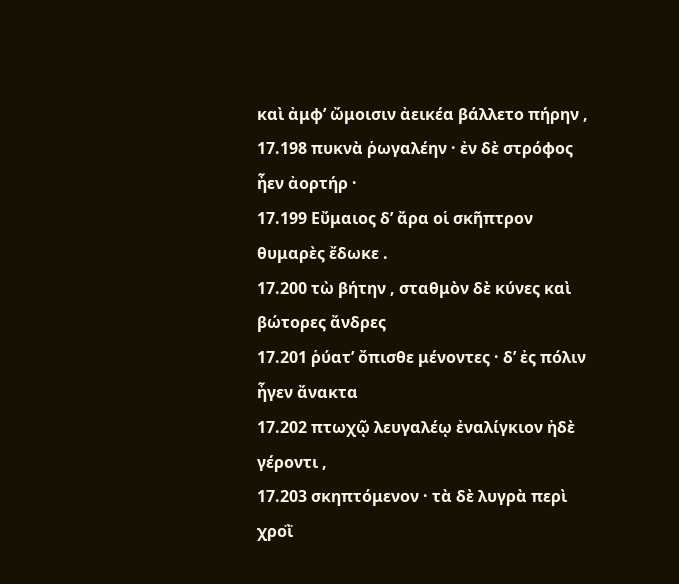καὶ ἀμφ’ ὤμοισιν ἀεικέα βάλλετο πήρην ,
17.198 πυκνὰ ῥωγαλέην · ἐν δὲ στρόφος ἦεν ἀορτήρ ·
17.199 Εὔμαιος δ’ ἄρα οἱ σκῆπτρον θυμαρὲς ἔδωκε .
17.200 τὼ βήτην , σταθμὸν δὲ κύνες καὶ βώτορες ἄνδρες
17.201 ῥύατ’ ὄπισθε μένοντες · δ’ ἐς πόλιν ἦγεν ἄνακτα
17.202 πτωχῷ λευγαλέῳ ἐναλίγκιον ἠδὲ γέροντι ,
17.203 σκηπτόμενον · τὰ δὲ λυγρὰ περὶ χροῒ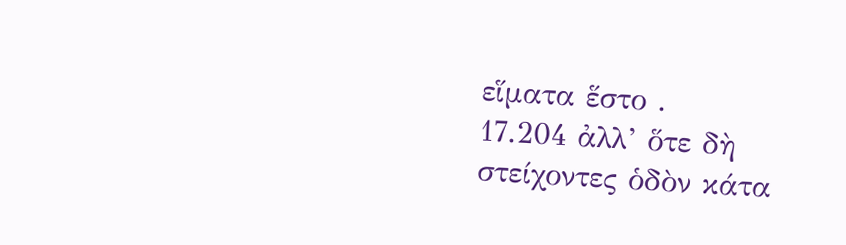εἵματα ἕστο .
17.204 ἀλλ’ ὅτε δὴ στείχοντες ὁδὸν κάτα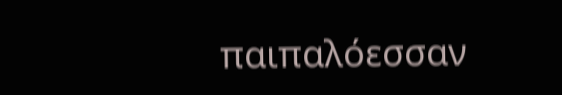παιπαλόεσσαν